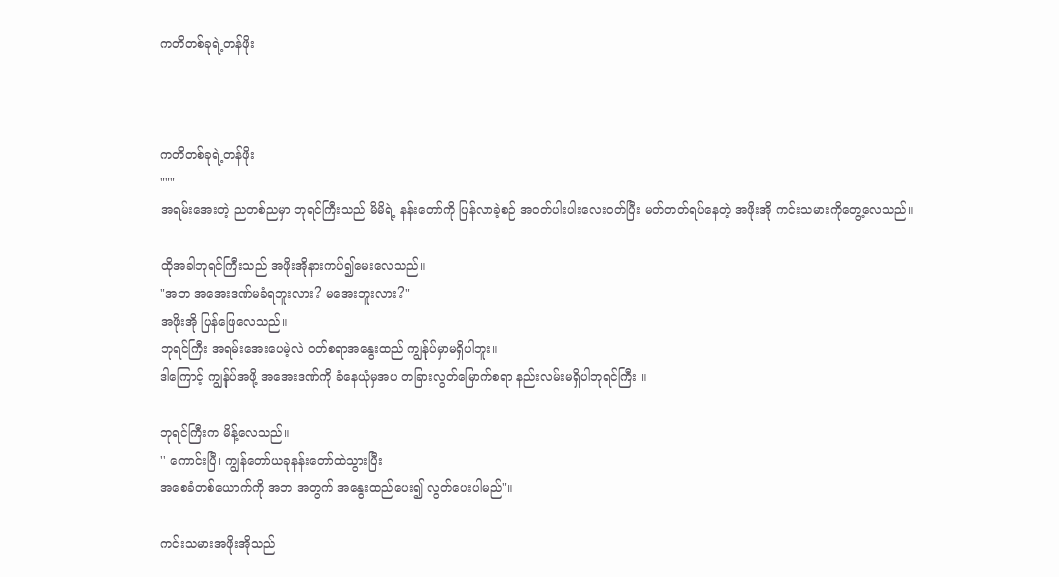ကတိတစ်ခုရဲ့တန်ဖိုး



ကတိတစ်ခုရဲ့တန်ဖိုး
"""
အရမ်းအေးတဲ့ ညတစ်ညမှာ ဘုရင်ကြီးသည် မိမိရဲ့ နန်းတော်ကို ပြန်လာခဲ့စဉ် အဝတ်ပါးပါးလေးဝတ်ပြီး မတ်တတ်ရပ်နေတဲ့ အဖိုးအို ကင်းသမားကိုတွေ့လေသည်။

ထိုအခါဘုရင်ကြီးသည် အဖိုးအိုနားကပ်၍မေးလေသည်။
"အဘ အအေးဒဏ်မခံရဘူးလား? မအေးဘူးလား?"
အဖိုးအို ပြန်ဖြေလေသည်။
ဘုရင်ကြီး အရမ်းအေးပေမဲ့လဲ ဝတ်စရာအနွေးထည် ကျွန်ုပ်မှာမရှိပါဘူး။
ဒါကြောင့် ကျွန်ုပ်အဖို့ အအေးဒဏ်ကို ခံနေယုံမှအပ တခြားလွတ်မြောက်စရာ နည်းလမ်းမရှိပါဘုရင်ကြီး ။

ဘုရင်ကြီးက မိန့်လေသည်။
'' ကောင်းပြီ၊ ကျွန်တော်ယခုနန်းတော်ထဲသွားပြီး
အစေခံတစ်ယောက်ကို အဘ အတွက် အနွေးထည်ပေး၍ လွတ်ပေးပါမည်"။

ကင်းသမားအဖိုးအိုသည်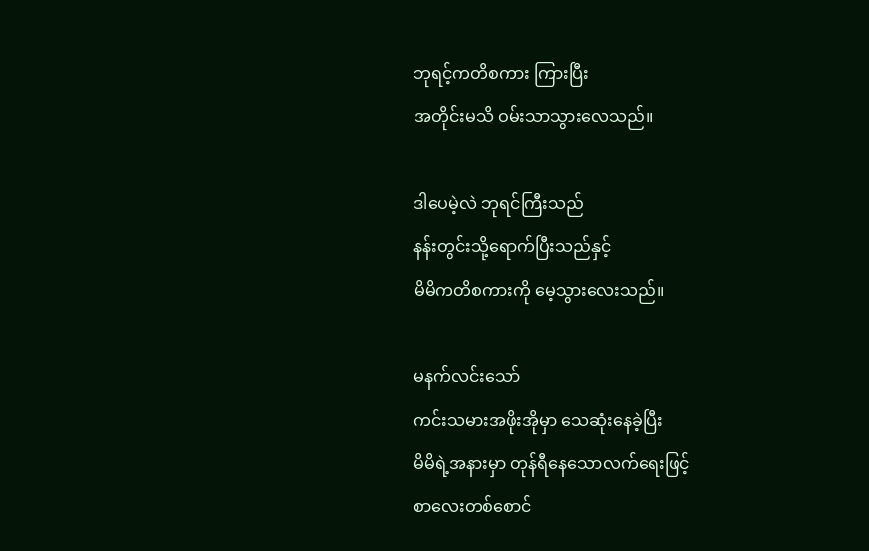ဘုရင့်ကတိစကား ကြားပြီး
အတိုင်းမသိ ဝမ်းသာသွားလေသည်။

ဒါပေမဲ့လဲ ဘုရင်ကြီးသည်
နန်းတွင်းသို့ရောက်ပြီးသည်နှင့်
မိမိကတိစကားကို မေ့သွားလေးသည်။

မနက်လင်းသော်
ကင်းသမားအဖိုးအိုမှာ သေဆုံးနေခဲ့ပြီး
မိမိရဲ့အနားမှာ တုန်ရီနေသောလက်ရေးဖြင့်
စာလေးတစ်စောင်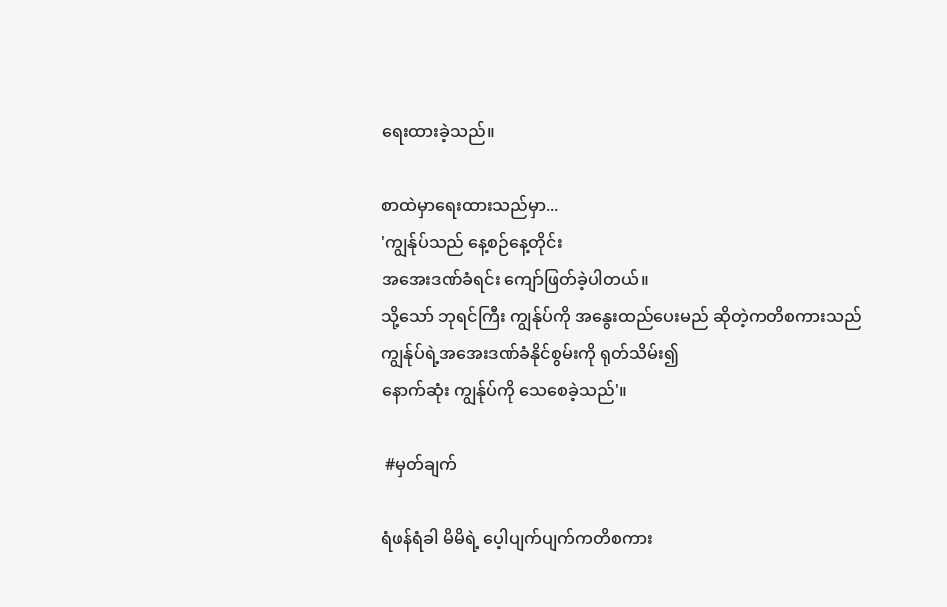ရေးထားခဲ့သည်။

စာထဲမှာရေးထားသည်မှာ...
'ကျွန်ုပ်သည် နေ့စဉ်နေ့တိုင်း
အအေးဒဏ်ခံရင်း ကျော်ဖြတ်ခဲ့ပါတယ်။
သို့သော် ဘုရင်ကြီး ကျွန်ုပ်ကို အနွေးထည်ပေးမည် ဆိုတဲ့ကတိစကားသည်
ကျွန်ုပ်ရဲ့အအေးဒဏ်ခံနိုင်စွမ်းကို ရုတ်သိမ်း၍
နောက်ဆုံး ကျွန်ုပ်ကို သေစေခဲ့သည်'။

 #မှတ်ချက်

ရံဖန်ရံခါ မိမိရဲ့ ပေ့ါပျက်ပျက်ကတိစကား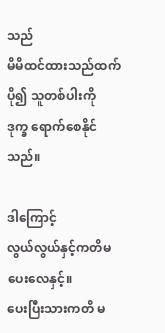သည်
မိမိထင်ထားသည်ထက်ပို၍ သူတစ်ပါးကို
ဒုက္ခ ရောက်စေနိုင်သည်။

ဒါကြောင့်
လွယ်လွယ်နှင့်ကတိမပေးလေနှင့်။
ပေးပြီးသားကတိ မ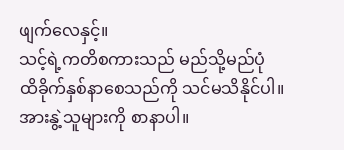ဖျက်လေနှင့်။
သင့်ရဲ့ကတိစကားသည် မည်သို့မည်ပုံ
ထိခိုက်နှစ်နာစေသည်ကို သင်မသိနိုင်ပါ။
အားနွဲ့သူများကို စာနာပါ။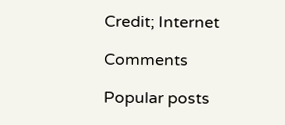Credit; Internet

Comments

Popular posts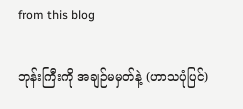from this blog

ဘုန်းကြီးကို အချဉ်မမှတ်နဲ့ (ဟာသပုံပြင်)